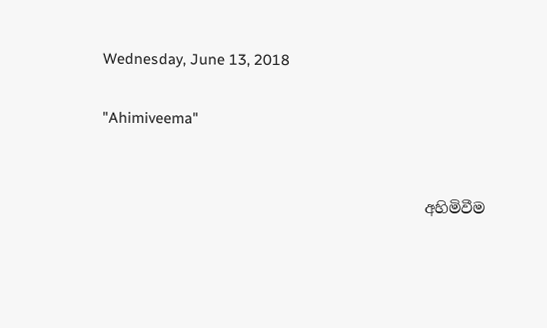Wednesday, June 13, 2018

"Ahimiveema"


                                           අහිමිවීම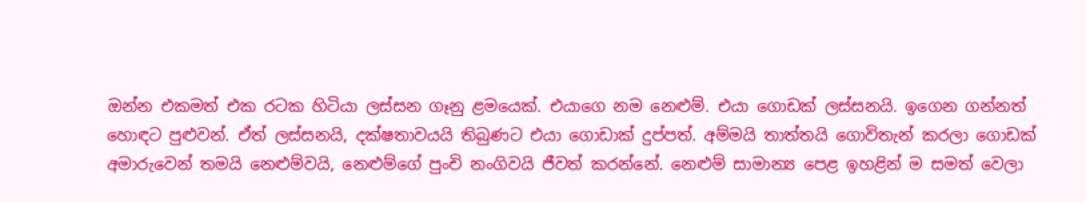ඔන්න එකමත් එක රටක හිටියා ලස්සන ගෑනු ළමයෙක්. එයාගෙ නම නෙළුම්. එයා ගොඩක් ලස්සනයි. ඉගෙන ගන්නත් හොඳට පුළුවන්. ඒත් ලස්සනයි, දක්ෂතාවයයි තිබුණට එයා ගොඩාක් දුප්පත්. අම්මයි තාත්තයි ගොවිතැන් කරලා ගොඩක් අමාරුවෙන් තමයි නෙළුම්වයි, නෙළුම්ගේ පුංචි නංගිවයි ජීවත් කරන්නේ. නෙළුම් සාමාන්‍ය පෙළ ඉහළින් ම සමත් වෙලා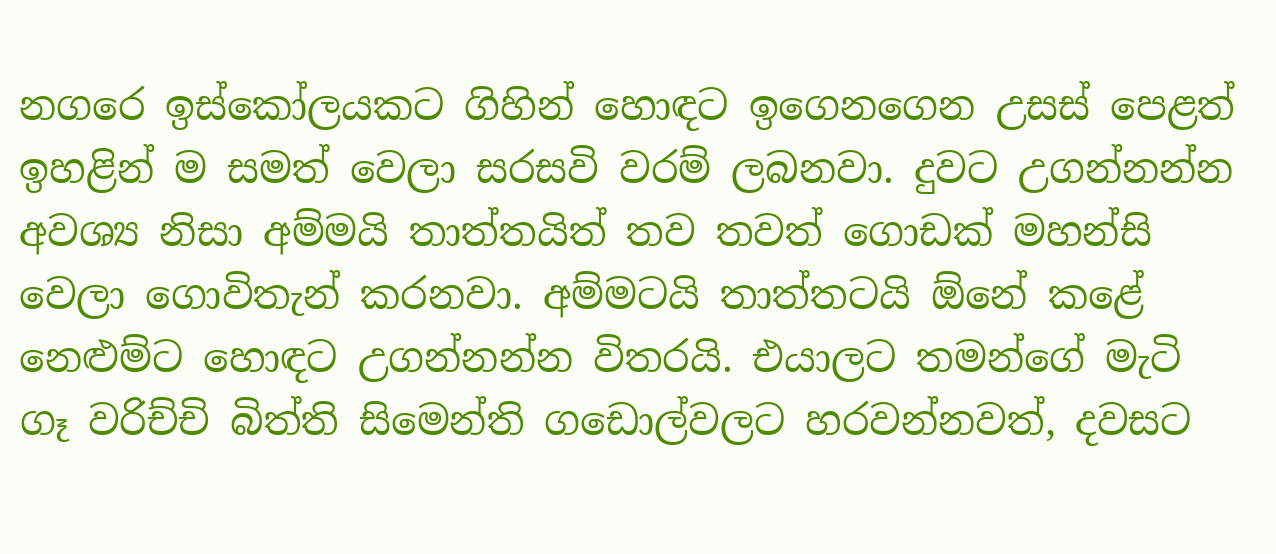නගරෙ ඉස්කෝලයකට ගිහින් හොඳට ඉගෙනගෙන උසස් පෙළත් ඉහළින් ම සමත් වෙලා සරසවි වරම් ලබනවා. දුවට උගන්නන්න අවශ්‍ය නිසා අම්මයි තාත්තයිත් තව තවත් ගොඩක් මහන්සි වෙලා ගොවිතැන් කරනවා. අම්මටයි තාත්තටයි ඕනේ කළේ නෙළුම්ට හොඳට උගන්නන්න විතරයි. එයාලට තමන්ගේ මැටි ගෑ වරිච්චි බිත්ති සිමෙන්ති ගඩොල්වලට හරවන්නවත්, දවසට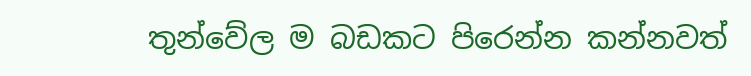තුන්වේල ම බඩකට පිරෙන්න කන්නවත්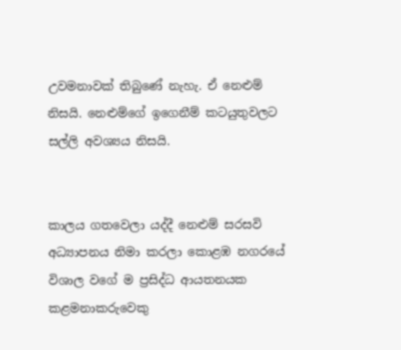උවමනාවක් තිබුණේ නැහැ. ඒ නෙළුම් නිසයි. නෙළුම්ගේ ඉගෙනීම් කටයුතුවලට සල්ලි අවශ්‍යය නිසයි.


කාලය ගතවෙලා යද්දී නෙළුම් සරසවි අධ්‍යාපනය නිමා කරලා කොළඹ නගරයේ විශාල වගේ ම ප්‍රසිද්ධ ආයතනයක කළමනාකරුවෙකු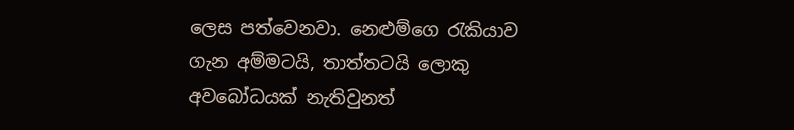ලෙස පත්වෙනවා. නෙළුම්ගෙ රැකියාව ගැන අම්මටයි, තාත්තටයි ලොකු අවබෝධයක් නැතිවුනත්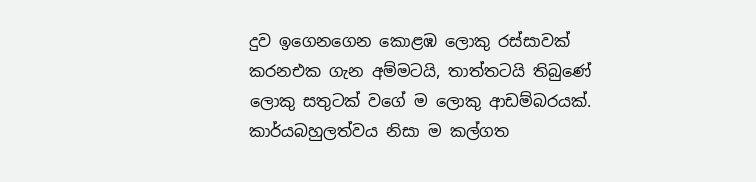දුව ඉගෙනගෙන කොළඹ ලොකු රස්සාවක් කරනඑක ගැන අම්මටයි, තාත්තටයි තිබුණේ ලොකු සතුටක් වගේ ම ලොකු ආඩම්බරයක්. කාර්යබහුලත්වය නිසා ම කල්ගත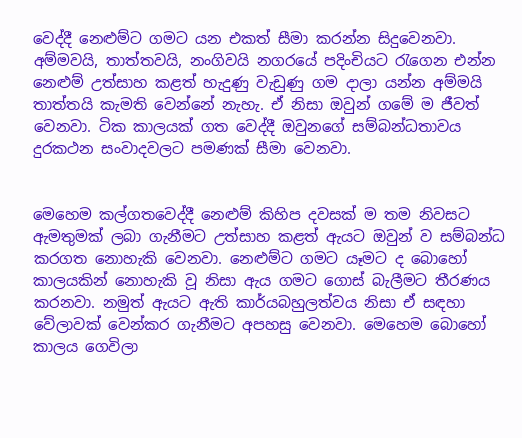වෙද්දී නෙළුම්ට ගමට යන එකත් සීමා කරන්න සිදුවෙනවා. අම්මවයි, තාත්තවයි, නංගිවයි නගරයේ පදිංචියට රැගෙන එන්න නෙළුම් උත්සාහ කළත් හැදුණු වැඩුණු ගම දාලා යන්න අම්මයි තාත්තයි කැමති වෙන්නේ නැහැ. ඒ නිසා ඔවුන් ගමේ ම ජීවත් වෙනවා. ටික කාලයක් ගත වෙද්දී ඔවුනගේ සම්බන්ධතාවය දුරකථන සංවාදවලට පමණක් සීමා වෙනවා.


මෙහෙම කල්ගතවෙද්දී නෙළුම් කිහිප දවසක් ම තම නිවසට ඇමතුමක් ලබා ගැනීමට උත්සාහ කළත් ඇයට ඔවුන් ව සම්බන්ධ කරගත නොහැකි වෙනවා. නෙළුම්ට ගමට යෑමට ද බොහෝ කාලයකින් නොහැකි වූ නිසා ඇය ගමට ගොස් බැලීමට තීරණය කරනවා. නමුත් ඇයට ඇති කාර්යබහුලත්වය නිසා ඒ සඳහා වේලාවක් වෙන්කර ගැනීමට අපහසු වෙනවා. මෙහෙම බොහෝ කාලය ගෙවිලා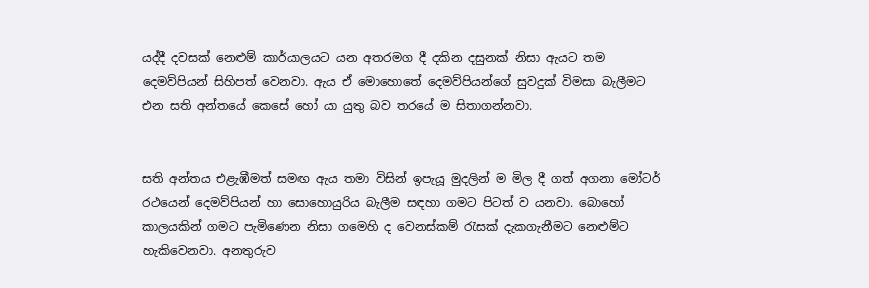යද්දී දවසක් නෙළුම් කාර්යාලයට යන අතරමග දී දකින දසුනක් නිසා ඇයට තම දෙමව්පියන් සිහිපත් වෙනවා. ඇය ඒ මොහොතේ දෙමව්පියන්ගේ සුවදුක් විමසා බැලීමට එන සති අන්තයේ කෙසේ හෝ යා යුතු බව තරයේ ම සිතාගන්නවා.


සති අන්තය එළැඹීමත් සමඟ ඇය තමා විසින් ඉපැයූ මුදලින් ම මිල දී ගත් අගනා මෝටර් රථයෙන් දෙමව්පියන් හා සොහොයුරිය බැලීම සඳහා ගමට පිටත් ව යනවා. බොහෝ කාලයකින් ගමට පැමිණෙන නිසා ගමෙහි ද වෙනස්කම් රැසක් දැකගැනීමට නෙළුම්ට හැකිවෙනවා. අනතුරුව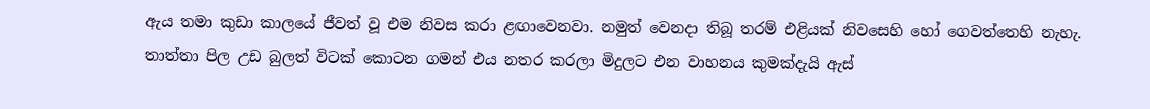ඇය තමා කුඩා කාලයේ ජීවත් වූ එම නිවස කරා ළඟාවෙනවා. නමුත් වෙනදා තිබූ තරම් එළියක් නිවසෙහි හෝ ගෙවත්තෙහි නැහැ. තාත්තා පිල උඩ බුලත් විටක් කොටන ගමන් එය නතර කරලා මිදුලට එන වාහනය කුමක්දැයි ඇස්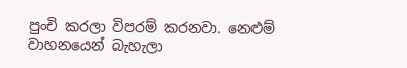පුංචි කරලා විපරම් කරනවා. නෙළුම් වාහනයෙන් බැහැලා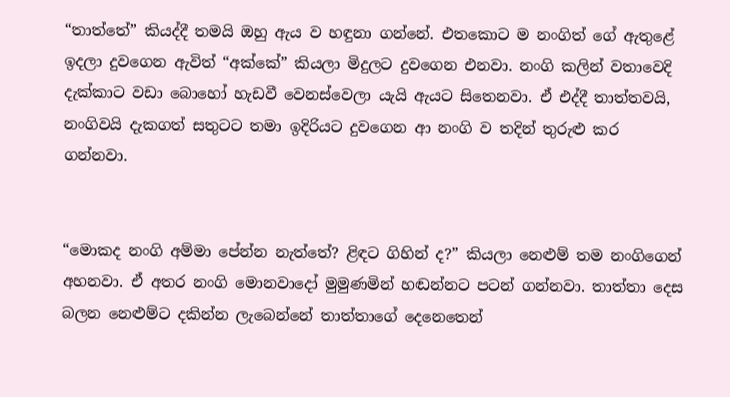“තාත්තේ” කියද්දී තමයි ඔහු ඇය ව හඳුනා ගන්නේ. එතකොට ම නංගිත් ගේ ඇතුළේ ඉදලා දුවගෙන ඇවිත් “අක්කේ” කියලා මිදුලට දුවගෙන එනවා. නංගි කලින් වතාවෙදි දැක්කාට වඩා බොහෝ හැඩවී වෙනස්වෙලා යැයි ඇයට සිතෙනවා. ඒ එද්දී තාත්තවයි, නංගිවයි දැකගත් සතුටට තමා ඉදිරියට දුවගෙන ආ නංගි ව තදින් තුරුළු කර ගන්නවා.


“මොකද නංගි අම්මා පේන්න නැත්තේ? ළිඳට ගිහින් ද?” කියලා නෙළුම් තම නංගිගෙන් අහනවා. ඒ අතර නංගි මොනවාදෝ මුමුණමින් හඬන්නට පටන් ගන්නවා. තාත්තා දෙස බලන නෙළුම්ට දකින්න ලැබෙන්නේ තාත්තාගේ දෙනෙතෙන්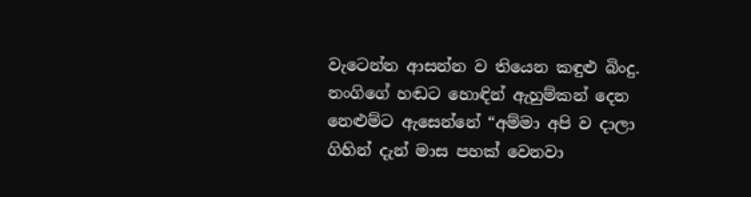වැටෙන්න ආසන්න ව තියෙන කඳුළු බිංදු. නංගිගේ හඬට හොඳින් ඇහුම්කන් දෙන නෙළුම්ට ඇසෙන්නේ “අම්මා අපි ව දාලා ගිහින් දැන් මාස පහක් වෙනවා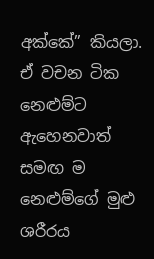අක්කේ” කියලා. ඒ වචන ටික නෙළුම්ට ඇහෙනවාත් සමඟ ම නෙළුම්ගේ මුළු ශරීරය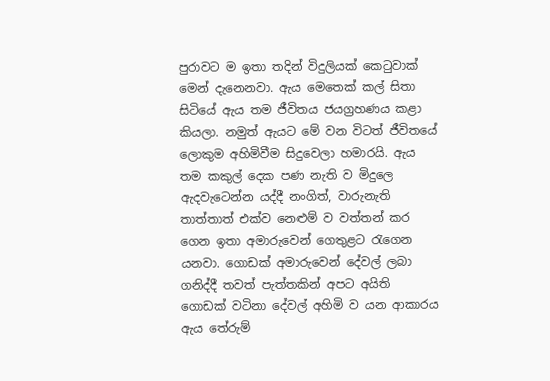පුරාවට ම ඉතා තදින් විදුලියක් කෙටුවාක් මෙන් දැනෙනවා. ඇය මෙතෙක් කල් සිතා සිටියේ ඇය තම ජීවිතය ජයග්‍රහණය කළා කියලා. නමුත් ඇයට මේ වන විටත් ජීවිතයේ ලොකුම අහිමිවීම සිදුවෙලා හමාරයි. ඇය තම කකුල් දෙක පණ නැති ව මිදුලෙ ඇදවැටෙන්න යද්දී නංගිත්, වාරුනැති තාත්තාත් එක්ව නෙළුම් ව වත්තන් කර ගෙන ඉතා අමාරුවෙන් ගෙතුළට රැගෙන යනවා. ගොඩක් අමාරුවෙන් දේවල් ලබා ගනිද්දී තවත් පැත්තකින් අපට අයිති ගොඩක් වටිනා දේවල් අහිමි ව යන ආකාරය ඇය තේරුම්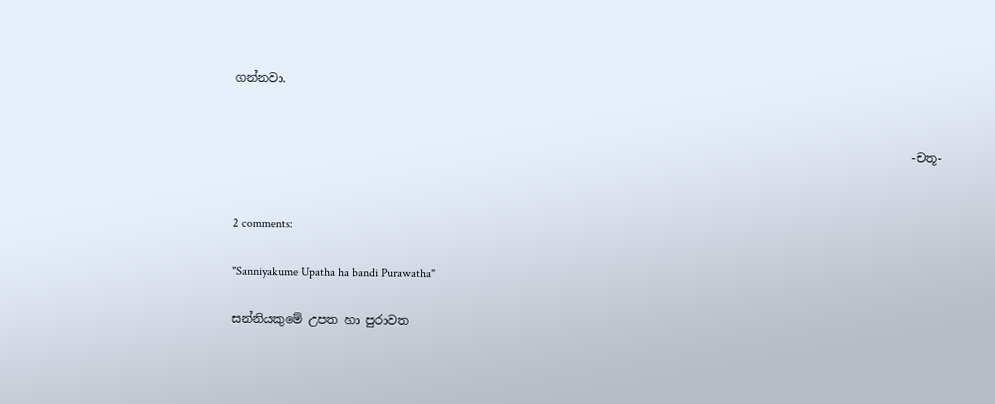ගන්නවා.


                                                                                                                 -චතූ-


2 comments:

"Sanniyakume Upatha ha bandi Purawatha"

සන්නියකුමේ උපත හා පුරාවත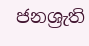ජනශ්‍රැති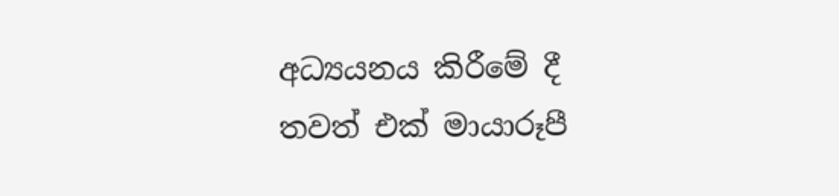අධ්‍යයනය කිරීමේ දී තවත් එක් මායාරූපී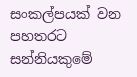සංකල්පයක් වන පහතරට සන්නියකුමේ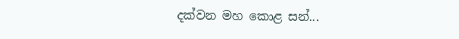දක්වන මහ කොළ සන්...